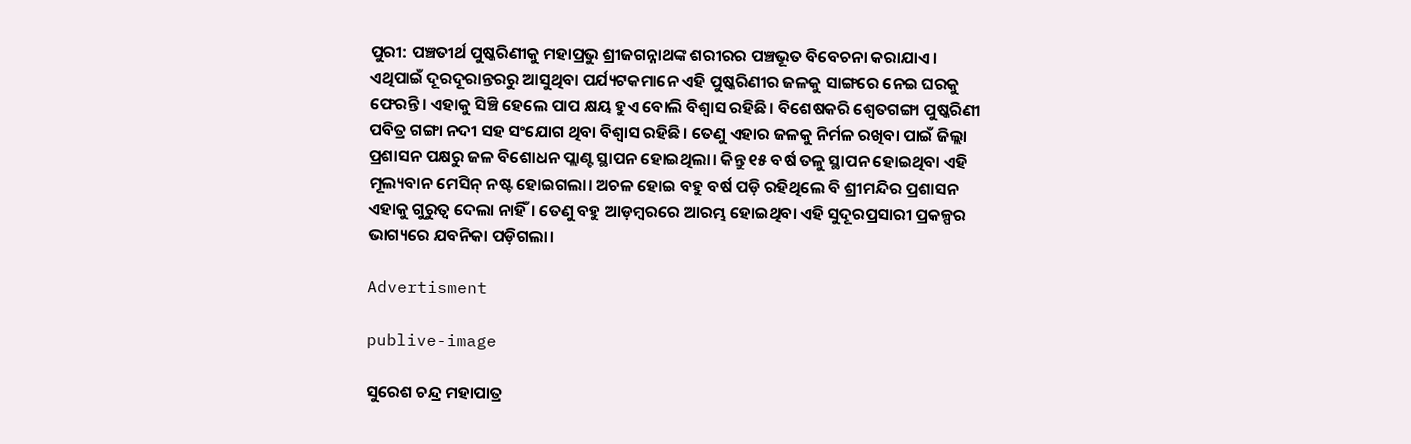ପୁରୀ: ପଞ୍ଚତୀର୍ଥ ପୁଷ୍କରିଣୀକୁ ମହାପ୍ରଭୁ ଶ୍ରୀଜଗନ୍ନାଥଙ୍କ ଶରୀରର ପଞ୍ଚଭୂତ ବିବେଚନା କରାଯାଏ। ଏଥିପାଇଁ ଦୂରଦୂରାନ୍ତରରୁ ଆସୁଥିବା ପର୍ଯ୍ୟଟକମାନେ ଏହି ପୁଷ୍କରିଣୀର ଜଳକୁ ସାଙ୍ଗରେ ନେଇ ଘରକୁ ଫେରନ୍ତି। ଏହାକୁ ସିଞ୍ଚି ହେଲେ ପାପ କ୍ଷୟ ‌ହୁଏ ବୋଲି ବିଶ୍ବାସ ରହିଛି। ବିଶେଷକରି ଶ୍ବେତଗଙ୍ଗା ପୁଷ୍କରିଣୀ ପବିତ୍ର ଗଙ୍ଗା ନଦୀ ସହ ସଂଯୋଗ ଥିବା ବିଶ୍ବାସ ରହିଛି। ତେଣୁ ଏହାର ଜଳକୁ ନିର୍ମଳ ରଖିବା ପାଇଁ ଜିଲ୍ଲା ପ୍ରଶାସନ ପକ୍ଷରୁ ଜଳ ବିଶୋଧନ ପ୍ଲାଣ୍ଟ ସ୍ଥାପନ ହୋଇଥିଲା। କିନ୍ତୁ ୧୫ ବର୍ଷ ତଳୁ ସ୍ଥାପନ ହୋଇଥିବା ଏହି ମୂଲ୍ୟବାନ ମେସିନ୍‌ ନଷ୍ଟ ହୋଇଗଲା। ଅଚଳ ହୋଇ ବହୁ ବର୍ଷ ପଡ଼ି ରହିଥିଲେ ବି ଶ୍ରୀମନ୍ଦିର ପ୍ରଶାସନ ଏହାକୁ ଗୁରୁତ୍ବ ଦେଲା ନାହିଁ। ତେଣୁ ବହୁ ଆଡ଼ମ୍ବରରେ ଆରମ୍ଭ ହୋଇଥିବା ଏହି ସୁଦୂରପ୍ରସାରୀ ପ୍ରକଳ୍ପର ଭାଗ୍ୟରେ ଯବନିକା ପଡ଼ିଗଲା।

Advertisment

publive-image

ସୁରେଶ ଚନ୍ଦ୍ର ମହାପାତ୍ର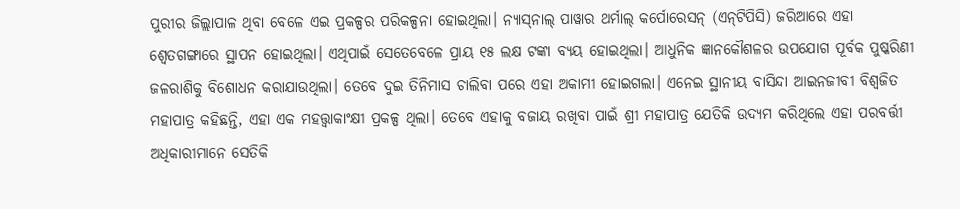ପୁରୀର ଜିଲ୍ଲାପାଳ ଥିବା ବେଳେ ଏଇ ପ୍ରକଳ୍ପର ପରିକଳ୍ପନା ହୋଇଥିଲା। ନ୍ୟାସ୍‌ନାଲ୍‌ ପାୱାର ଥର୍ମାଲ୍‌ କର୍ପୋରେସନ୍‌ (ଏନ୍‌ଟିପିସି) ଜରିଆରେ ଏହା ଶ୍ବେତଗଙ୍ଗାରେ ସ୍ଥାପନ ହୋଇଥିଲା। ଏଥିପାଇଁ ସେତେବେଳେ ପ୍ରାୟ ୧୫ ଲକ୍ଷ ଟଙ୍କା ବ୍ୟୟ ହୋଇଥିଲା। ଆଧୁନିକ ଜ୍ଞାନକୌଶଳର ଉପଯୋଗ ପୂର୍ବକ ପୁଷ୍କରିଣୀ ଜଳରାଶିକୁ ବିଶୋଧନ କରାଯାଉଥିଲା। ତେବେ ଦୁଇ ତିନିମାସ ଚାଲିବା ପରେ ଏହା ଅକାମୀ ହୋଇଗଲା। ଏନେଇ ସ୍ଥାନୀୟ ବାସିନ୍ଦା ଆଇନଜୀବୀ ବିଶ୍ବଜିତ ମହାପାତ୍ର କହିଛନ୍ତି, ଏହା ଏକ ମହତ୍ତ୍ବାକାଂକ୍ଷୀ ପ୍ରକଳ୍ପ ଥିଲା। ତେବେ ଏହାକୁ ବଜାୟ ରଖିବା ପାଇଁ ଶ୍ରୀ ମହାପାତ୍ର ଯେତିକି ଉଦ୍ୟମ କରିଥିଲେ ଏହା ପରବର୍ତ୍ତୀ ଅଧିକାରୀମାନେ ସେତିକି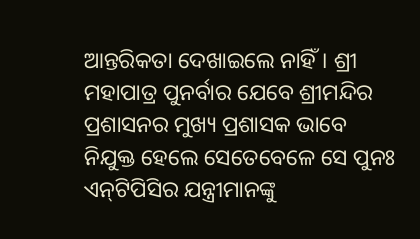ଆନ୍ତରିକତା ଦେଖାଇଲେ ନାହିଁ। ଶ୍ରୀ ମହାପାତ୍ର ପୁନର୍ବାର ଯେବେ ଶ୍ରୀମନ୍ଦିର ପ୍ରଶାସନର ମୁଖ୍ୟ ପ୍ରଶାସକ ଭାବେ ନିଯୁକ୍ତ ହେଲେ ସେତେବେଳେ ସେ ପୁନଃ ଏନ୍‌ଟିପିସିର ଯନ୍ତ୍ରୀମାନଙ୍କୁ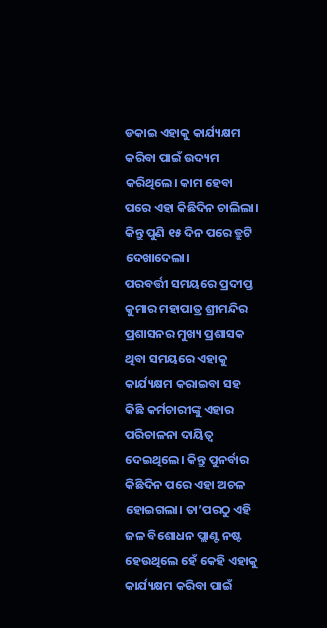ଡକାଇ ଏହାକୁ କାର୍ଯ୍ୟକ୍ଷମ କରିବା ପାଇଁ ଉଦ୍ୟମ କରିଥିଲେ। କାମ ହେବା ପରେ ଏହା କିଛିଦିନ ଚାଲିଲା। କିନ୍ତୁ ପୁଣି ୧୫ ଦିନ ପରେ ତ୍ରୁଟି ଦେଖାଦେଲା।
ପରବର୍ତ୍ତୀ ସମୟରେ ପ୍ରଦୀପ୍ତ କୁମାର ମହାପାତ୍ର ଶ୍ରୀମନ୍ଦିର ପ୍ରଶାସନର ମୁଖ୍ୟ ପ୍ରଶାସକ ଥିବା ସମୟରେ ଏହାକୁ କାର୍ଯ୍ୟକ୍ଷମ କରାଇବା ସହ କିଛି କର୍ମଚାରୀଙ୍କୁ ଏହାର ପରିଚାଳନା ଦାୟିତ୍ବ ଦେଇଥିଲେ। କିନ୍ତୁ ପୁନର୍ବାର କିଛିଦିନ ପରେ ଏହା ଅଚଳ ହୋଇଗଲା। ତା’ପରଠୁ ଏହି ଜଳ ବିଶୋଧନ ପ୍ଲାଣ୍ଟ ନଷ୍ଟ ହେଉଥିଲେ ହେଁ କେହି ଏହାକୁ କାର୍ଯ୍ୟକ୍ଷମ କରିବା ପାଇଁ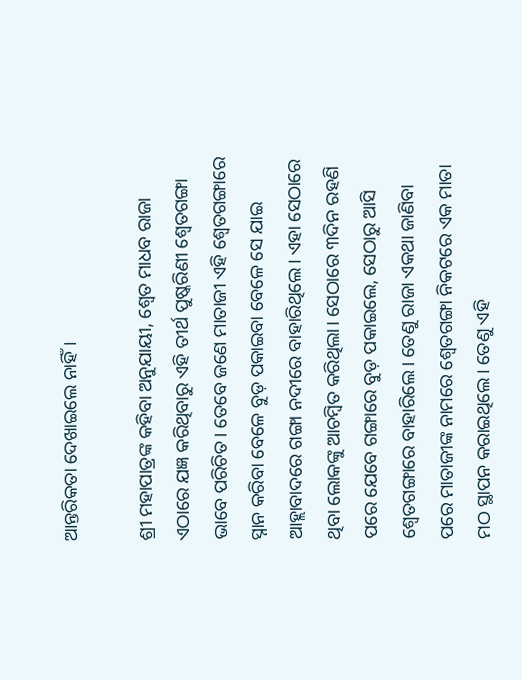ଆନ୍ତରିକତା ଦେଖାଇଲେ ନାହିଁ।

ଶ୍ରୀ ମହାପାତ୍ରଙ୍କ କହିବା ଅନୁଯାୟୀ, ଶ୍ବେତ ମାଧବ ରାଜା ଏଠାରେ ଯଜ୍ଞ କରିଥିବାରୁ ଏହି ତୀର୍ଥ ପୁଷ୍କରିଣୀ ଶ୍ବେତଗଙ୍ଗା ଭାବେ ପରିଚିତ। ତେବେ ଜଣେ ମାତାଜୀ ଏହି ଶ୍ବେତଗଙ୍ଗାରେ ସ୍ନାନ କରିବା ବେଳେ ବୁଡ଼ ପକାଇବା ବେଳେ ସେ ଯାଇ ଆହ୍ଲାବାଦରେ ଗଙ୍ଗା ନଦୀରେ ବାହାରିଥିଲେ। ଏହା ସେଠାରେ ଥିବା ଲୋକଙ୍କୁ ଆଚମ୍ବିତ କରିଥିଲା। ସେଠାରେ ୩ଦିନ ରହଣି ପରେ ଯେବେ ଗଙ୍ଗାରେ ବୁଡ଼ ପକାଇଲେ, ସେଠାରୁ ଆସି ଶ୍ବେତଗଙ୍ଗାରେ ବାହାରିଲେ। ତେଣୁ ରାଜା ଏକଥା ଜାଣିବା ପରେ ମାତାଜୀଙ୍କ ନାମରେ ଶ୍ବେତଗଙ୍ଗା ନିକଟରେ ଏକ ମାତା ମଠ ସ୍ଥାପନ କରାଇଥିଲେ। ତେଣୁ ଏହି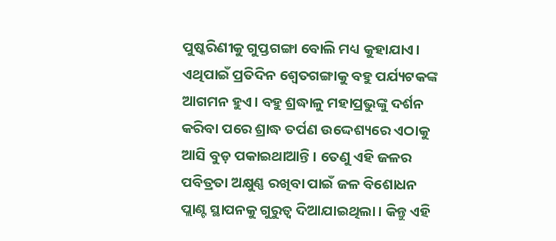ପୁଷ୍କରିଣୀକୁ ଗୁପ୍ତଗଙ୍ଗା ବୋଲି ମଧ୍ୟ କୁହାଯାଏ। ଏଥିପାଇଁ ପ୍ରତିଦିନ ଶ୍ବେତଗଙ୍ଗାକୁ ବହୁ ପର୍ଯ୍ୟଟକଙ୍କ ଆଗମନ ହୁଏ। ବହୁ ଶ୍ରଦ୍ଧାଳୁ ମହାପ୍ରଭୁଙ୍କୁ ଦର୍ଶନ କରିବା ପରେ ଶ୍ରାଦ୍ଧ ତର୍ପଣ ଉଦ୍ଦେଶ୍ୟରେ ଏଠାକୁ ଆସି ବୁଡ଼ ପକାଇଥାଆନ୍ତି। ତେଣୁ ଏହି ଜଳର ପବିତ୍ରତା ଅକ୍ଷୁଣ୍ଣ ରଖିବା ପାଇଁ ଜଳ ବିଶୋଧନ ପ୍ଲାଣ୍ଟ ସ୍ଥାପନକୁ ଗୁରୁତ୍ବ ଦିଆଯାଇଥିଲା। କିନ୍ତୁ ଏହି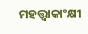ମହତ୍ତ୍ବାକାଂକ୍ଷୀ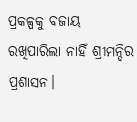ପ୍ରକଳ୍ପକୁ ବଜାୟ ରଖିପାରିଲା ନାହିଁ ଶ୍ରୀମନ୍ଦିର ପ୍ରଶାସନ।